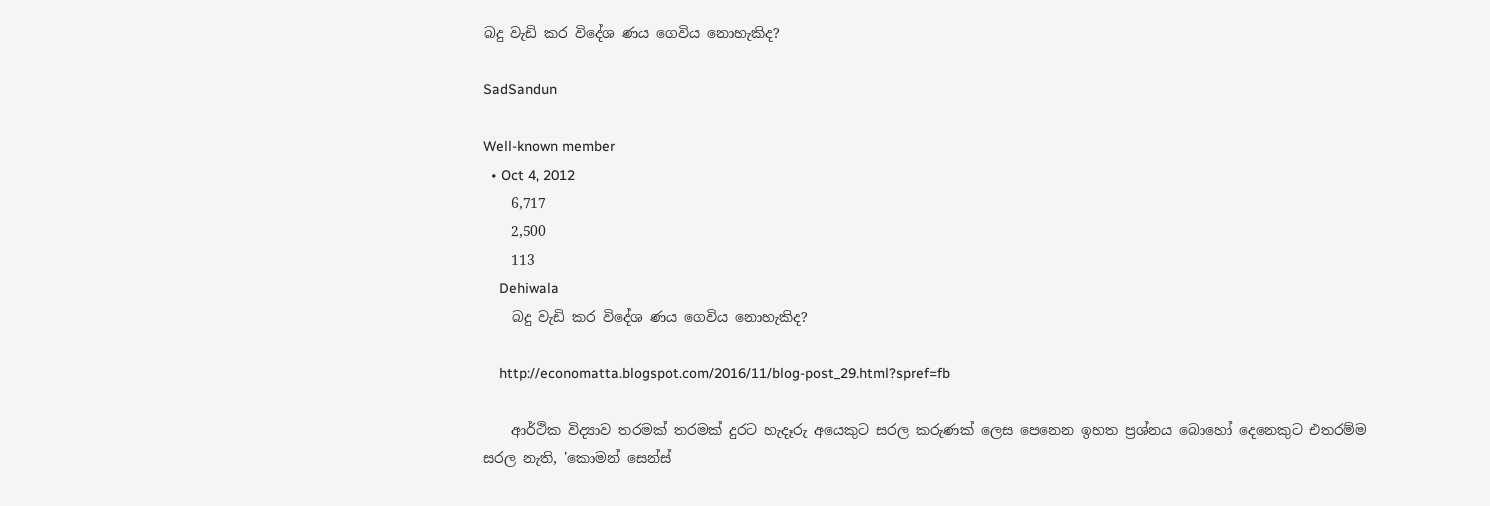බදු වැඩි කර විදේශ ණය ගෙවිය නොහැකිද?

SadSandun

Well-known member
  • Oct 4, 2012
    6,717
    2,500
    113
    Dehiwala
    බදු වැඩි කර විදේශ ණය ගෙවිය නොහැකිද?

    http://economatta.blogspot.com/2016/11/blog-post_29.html?spref=fb

    ආර්ථික විද්‍යාව තරමක් තරමක් දුරට හැදෑරු අයෙකුට සරල කරුණක් ලෙස පෙනෙන ඉහත ප්‍රශ්නය බොහෝ දෙනෙකුට එතරම්ම සරල නැති, 'කොමන් සෙන්ස්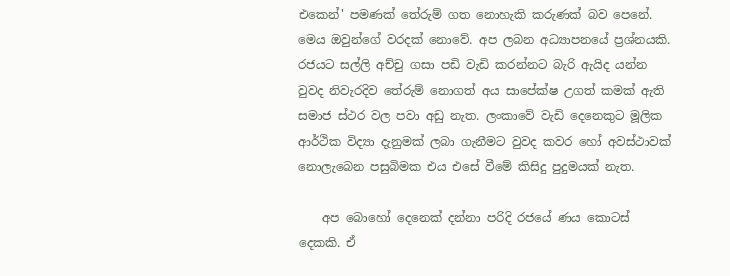එකෙන්' පමණක් තේරුම් ගත නොහැකි කරුණක් බව පෙනේ. මෙය ඔවුන්ගේ වරදක් නොවේ. අප ලබන අධ්‍යාපනයේ ප්‍රශ්නයකි. රජයට සල්ලි අච්චු ගසා පඩි වැඩි කරන්නට බැරි ඇයිද යන්න වුවද නිවැරදිව තේරුම් නොගත් අය සාපේක්ෂ උගත් කමක් ඇති සමාජ ස්ථර වල පවා අඩු නැත. ලංකාවේ වැඩි දෙනෙකුට මූලික ආර්ථික විද්‍යා දැනුමක් ලබා ගැනීමට වුවද කවර හෝ අවස්ථාවක් නොලැබෙන පසුබිමක එය එසේ වීමේ කිසිදු පුදුමයක් නැත.

    අප බොහෝ දෙනෙක් දන්නා පරිදි රජයේ ණය කොටස් දෙකකි. ඒ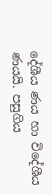දේශීය ණය හා විදේශීය ණයයි. පසුගිය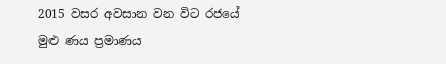2015 වසර අවසාන වන විට රජයේ මුළු ණය ප්‍රමාණය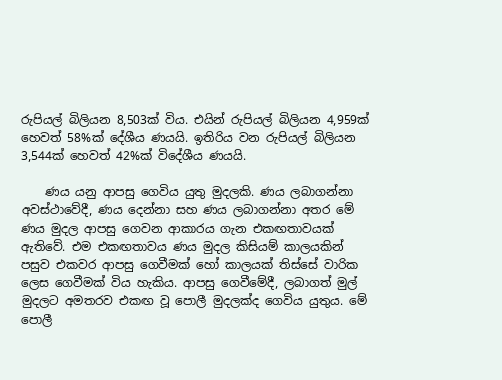රුපියල් බිලියන 8,503ක් විය. එයින් රුපියල් බිලියන 4,959ක් හෙවත් 58%ක් දේශීය ණයයි. ඉතිරිය වන රුපියල් බිලියන 3,544ක් හෙවත් 42%ක් විදේශීය ණයයි.

    ණය යනු ආපසු ගෙවිය යුතු මුදලකි. ණය ලබාගන්නා අවස්ථාවේදී, ණය දෙන්නා සහ ණය ලබාගන්නා අතර මේ ණය මුදල ආපසු ගෙවන ආකාරය ගැන එකඟතාවයක් ඇතිවේ. එම එකඟතාවය ණය මුදල කිසියම් කාලයකින් පසුව එකවර ආපසු ගෙවීමක් හෝ කාලයක් තිස්සේ වාරික ලෙස ගෙවීමක් විය හැකිය. ආපසු ගෙවීමේදී, ලබාගත් මුල් මුදලට අමතරව එකඟ වූ පොලී මුදලක්ද ගෙවිය යුතුය. මේ පොලී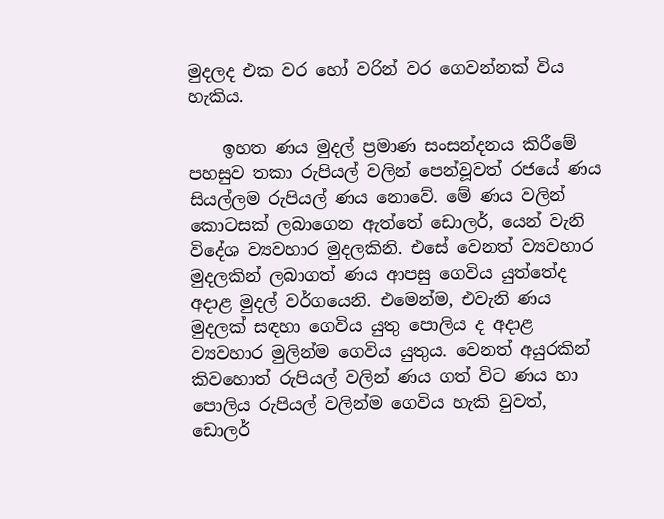මුදලද එක වර හෝ වරින් වර ගෙවන්නක් විය හැකිය.

    ඉහත ණය මුදල් ප්‍රමාණ සංසන්දනය කිරීමේ පහසුව තකා රුපියල් වලින් පෙන්වූවත් රජයේ ණය සියල්ලම රුපියල් ණය නොවේ. මේ ණය වලින් කොටසක් ලබාගෙන ඇත්තේ ඩොලර්, යෙන් වැනි විදේශ ව්‍යවහාර මුදලකිනි. එසේ වෙනත් ව්‍යවහාර මුදලකින් ලබාගත් ණය ආපසු ගෙවිය යුත්තේද අදාළ මුදල් වර්ගයෙනි. එමෙන්ම, එවැනි ණය මුදලක් සඳහා ගෙවිය යුතු පොලිය ද අදාළ ව්‍යවහාර මුලින්ම ගෙවිය යුතුය. වෙනත් අයුරකින් කිවහොත් රුපියල් වලින් ණය ගත් විට ණය හා පොලිය රුපියල් වලින්ම ගෙවිය හැකි වුවත්, ඩොලර්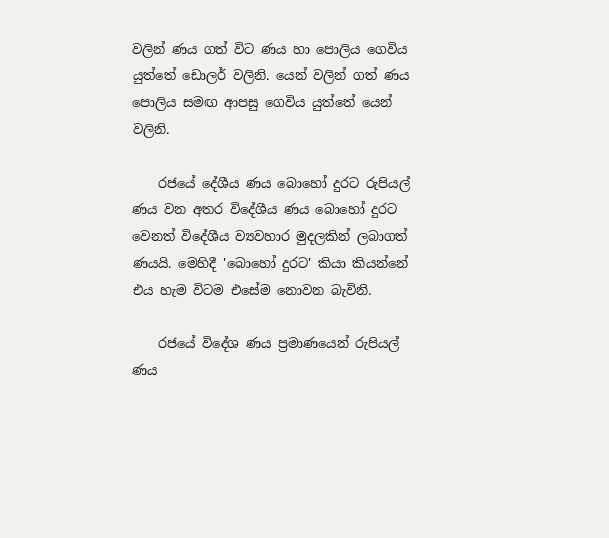වලින් ණය ගත් විට ණය හා පොලිය ගෙවිය යුත්තේ ඩොලර් වලිනි. යෙන් වලින් ගත් ණය පොලිය සමඟ ආපසු ගෙවිය යුත්තේ යෙන් වලිනි.

    රජයේ දේශීය ණය බොහෝ දුරට රුපියල් ණය වන අතර විදේශීය ණය බොහෝ දුරට වෙනත් විදේශීය ව්‍යවහාර මුදලකින් ලබාගත් ණයයි. මෙහිදී 'බොහෝ දුරට' කියා කියන්නේ එය හැම විටම එසේම නොවන බැවිනි.

    රජයේ විදේශ ණය ප්‍රමාණයෙන් රුපියල් ණය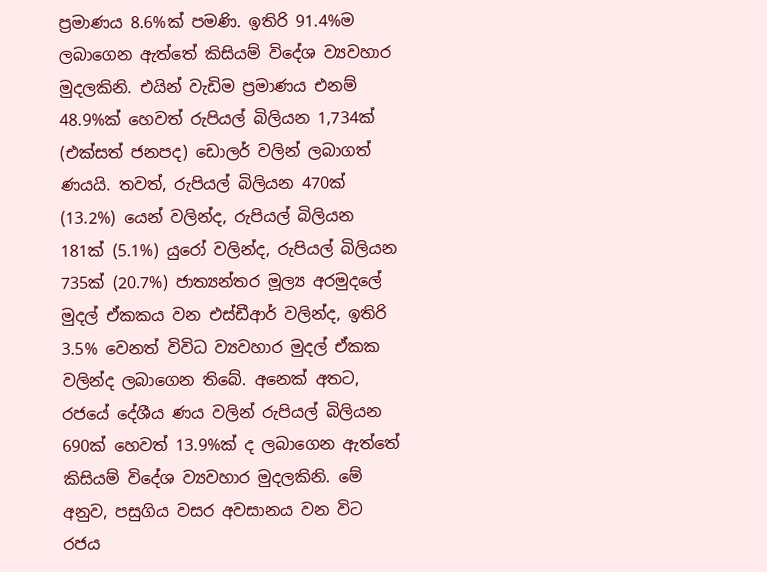ප්‍රමාණය 8.6%ක් පමණි. ඉතිරි 91.4%ම ලබාගෙන ඇත්තේ කිසියම් විදේශ ව්‍යවහාර මුදලකිනි. එයින් වැඩිම ප්‍රමාණය එනම් 48.9%ක් හෙවත් රුපියල් බිලියන 1,734ක් (එක්සත් ජනපද) ඩොලර් වලින් ලබාගත් ණයයි. තවත්, රුපියල් බිලියන 470ක් (13.2%) යෙන් වලින්ද, රුපියල් බිලියන 181ක් (5.1%) යුරෝ වලින්ද, රුපියල් බිලියන 735ක් (20.7%) ජාත්‍යන්තර මූල්‍ය අරමුදලේ මුදල් ඒකකය වන එස්ඩීආර් වලින්ද, ඉතිරි 3.5% වෙනත් විවිධ ව්‍යවහාර මුදල් ඒකක වලින්ද ලබාගෙන තිබේ. අනෙක් අතට, රජයේ දේශීය ණය වලින් රුපියල් බිලියන 690ක් හෙවත් 13.9%ක් ද ලබාගෙන ඇත්තේ කිසියම් විදේශ ව්‍යවහාර මුදලකිනි. මේ අනුව, පසුගිය වසර අවසානය වන විට රජය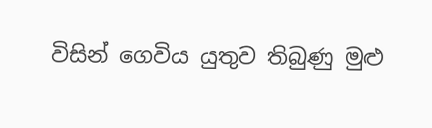විසින් ගෙවිය යුතුව තිබුණු මුළු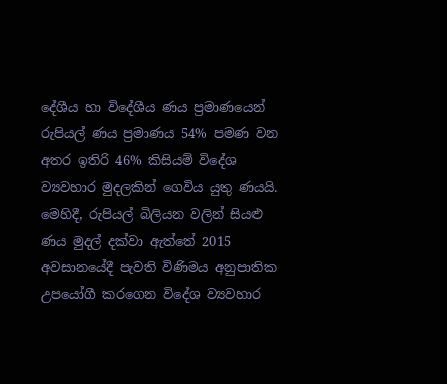දේශීය හා විදේශීය ණය ප්‍රමාණයෙන් රුපියල් ණය ප්‍රමාණය 54% පමණ වන අතර ඉතිරි 46% කිසියම් විදේශ ව්‍යවහාර මුදලකින් ගෙවිය යුතු ණයයි. මෙහිදී, රුපියල් බිලියන වලින් සියළු ණය මුදල් දක්වා ඇත්තේ 2015 අවසානයේදී පැවති විණිමය අනුපාතික උපයෝගී කරගෙන විදේශ ව්‍යවහාර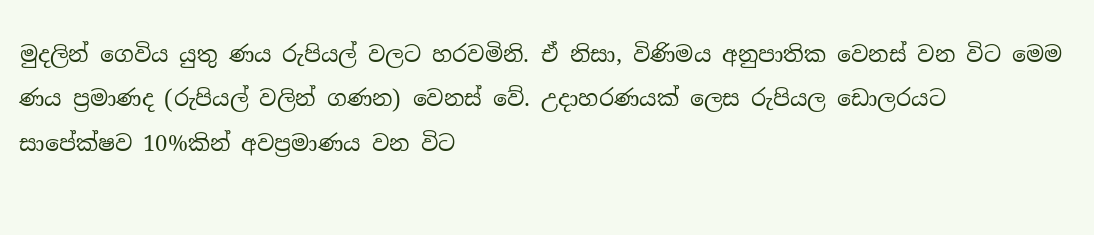මුදලින් ගෙවිය යුතු ණය රුපියල් වලට හරවමිනි. ඒ නිසා, විණිමය අනුපාතික වෙනස් වන විට මෙම ණය ප්‍රමාණද (රුපියල් වලින් ගණන) වෙනස් වේ. උදාහරණයක් ලෙස රුපියල ඩොලරයට සාපේක්ෂව 10%කින් අවප්‍රමාණය වන විට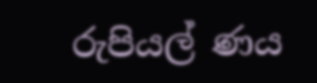රුපියල් ණය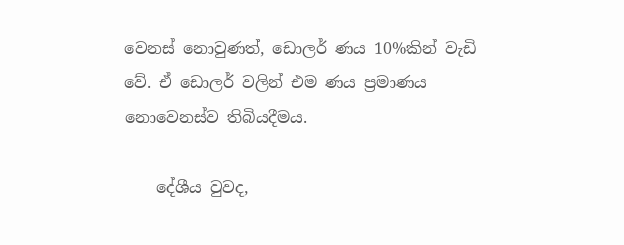වෙනස් නොවුණත්, ඩොලර් ණය 10%කින් වැඩි වේ. ඒ ඩොලර් වලින් එම ණය ප්‍රමාණය නොවෙනස්ව තිබියදීමය.

    දේශීය වුවද,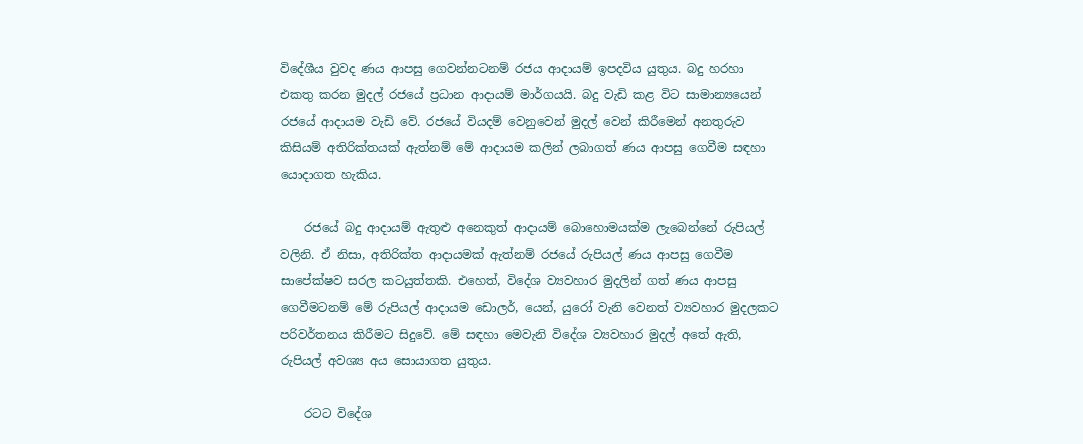විදේශීය වුවද ණය ආපසු ගෙවන්නටනම් රජය ආදායම් ඉපදවිය යුතුය. බදු හරහා එකතු කරන මුදල් රජයේ ප්‍රධාන ආදායම් මාර්ගයයි. බදු වැඩි කළ විට සාමාන්‍යයෙන් රජයේ ආදායම වැඩි වේ. රජයේ වියදම් වෙනුවෙන් මුදල් වෙන් කිරීමෙන් අනතුරුව කිසියම් අතිරික්තයක් ඇත්නම් මේ ආදායම කලින් ලබාගත් ණය ආපසු ගෙවීම සඳහා යොදාගත හැකිය.

    රජයේ බදු ආදායම් ඇතුළු අනෙකුත් ආදායම් බොහොමයක්ම ලැබෙන්නේ රුපියල් වලිනි. ඒ නිසා, අතිරික්ත ආදායමක් ඇත්නම් රජයේ රුපියල් ණය ආපසු ගෙවීම සාපේක්ෂව සරල කටයුත්තකි. එහෙත්, විදේශ ව්‍යවහාර මුදලින් ගත් ණය ආපසු ගෙවීමටනම් මේ රුපියල් ආදායම ඩොලර්, යෙන්, යුරෝ වැනි වෙනත් ව්‍යවහාර මුදලකට පරිවර්තනය කිරීමට සිදුවේ. මේ සඳහා මෙවැනි විදේශ ව්‍යවහාර මුදල් අතේ ඇති, රුපියල් අවශ්‍ය අය සොයාගත යුතුය.

    රටට විදේශ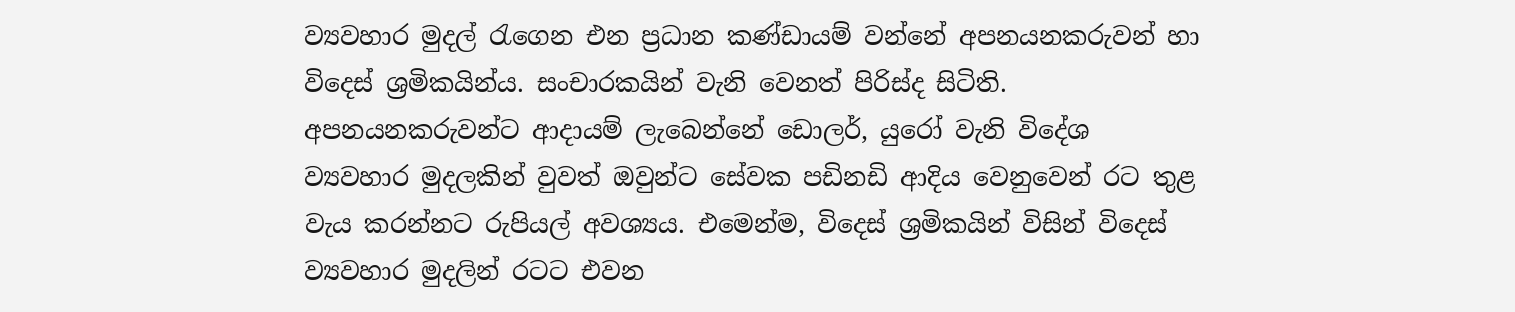ව්‍යවහාර මුදල් රැගෙන එන ප්‍රධාන කණ්ඩායම් වන්නේ අපනයනකරුවන් හා විදෙස් ශ්‍රමිකයින්ය. සංචාරකයින් වැනි වෙනත් පිරිස්ද සිටිති. අපනයනකරුවන්ට ආදායම් ලැබෙන්නේ ඩොලර්, යුරෝ වැනි විදේශ ව්‍යවහාර මුදලකින් වුවත් ඔවුන්ට සේවක පඩිනඩි ආදිය වෙනුවෙන් රට තුළ වැය කරන්නට රුපියල් අවශ්‍යය. එමෙන්ම, විදෙස් ශ්‍රමිකයින් විසින් විදෙස් ව්‍යවහාර මුදලින් රටට එවන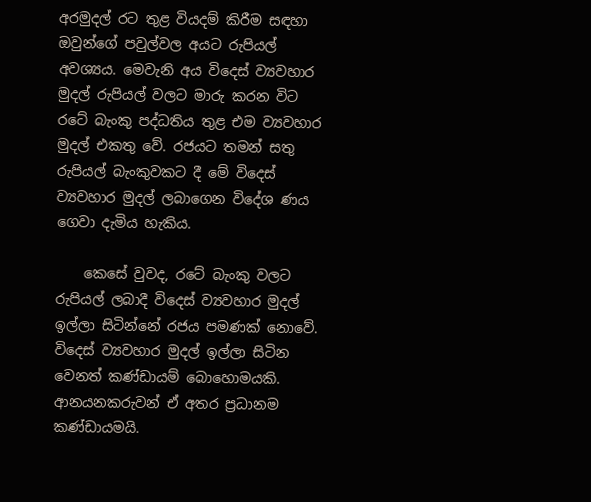අරමුදල් රට තුළ වියදම් කිරීම සඳහා ඔවුන්ගේ පවුල්වල අයට රුපියල් අවශ්‍යය. මෙවැනි අය විදෙස් ව්‍යවහාර මුදල් රුපියල් වලට මාරු කරන විට රටේ බැංකු පද්ධතිය තුළ එම ව්‍යවහාර මුදල් එකතු වේ. රජයට තමන් සතු රුපියල් බැංකුවකට දී මේ විදෙස් ව්‍යවහාර මුදල් ලබාගෙන විදේශ ණය ගෙවා දැමිය හැකිය.

    කෙසේ වුවද, රටේ බැංකු වලට රුපියල් ලබාදී විදෙස් ව්‍යවහාර මුදල් ඉල්ලා සිටින්නේ රජය පමණක් නොවේ. විදෙස් ව්‍යවහාර මුදල් ඉල්ලා සිටින වෙනත් කණ්ඩායම් බොහොමයකි. ආනයනකරුවන් ඒ අතර ප්‍රධානම කණ්ඩායමයි.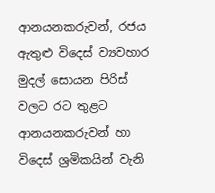ආනයනකරුවන්, රජය ඇතුළු විදෙස් ව්‍යවහාර මුදල් සොයන පිරිස් වලට රට තුළට ආනයනකරුවන් හා විදෙස් ශ්‍රමිකයින් වැනි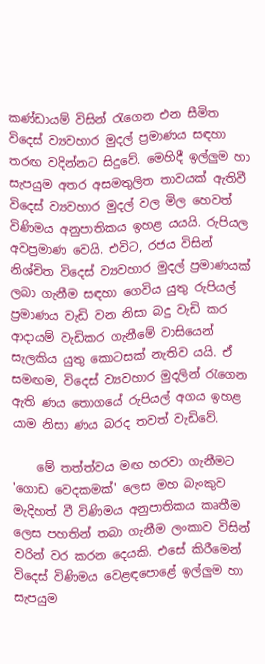කණ්ඩායම් විසින් රැගෙන එන සීමිත විදෙස් ව්‍යවහාර මුදල් ප්‍රමාණය සඳහා තරඟ වදින්නට සිදුවේ. මෙහිදී ඉල්ලුම හා සැපයුම අතර අසමතුලිත තාවයක් ඇතිවී විදෙස් ව්‍යවහාර මුදල් වල මිල හෙවත් විණිමය අනුපාතිකය ඉහළ යයයි. රුපියල අවප්‍රමාණ වෙයි. එවිට, රජය විසින් නිශ්චිත විදෙස් ව්‍යවහාර මුදල් ප්‍රමාණයක් ලබා ගැනීම සඳහා ගෙවිය යුතු රුපියල් ප්‍රමාණය වැඩි වන නිසා බදු වැඩි කර ආදායම් වැඩිකර ගැනීමේ වාසියෙන් සැලකිය යුතු කොටසක් නැතිව යයි. ඒ සමඟම, විදෙස් ව්‍යවහාර මුදලින් රැගෙන ඇති ණය තොගයේ රුපියල් අගය ඉහළ යාම නිසා ණය බරද තවත් වැඩිවේ.

    මේ තත්ත්වය මඟ හරවා ගැනීමට 'ගොඩ වෙදකමක්' ලෙස මහ බැංකුව මැදිහත් වී විණිමය අනුපාතිකය කෘතීම ලෙස පහතින් තබා ගැනීම ලංකාව විසින් වරින් වර කරන දෙයකි. එසේ කිරීමෙන් විදෙස් විණිමය වෙළඳපොළේ ඉල්ලුම හා සැපයුම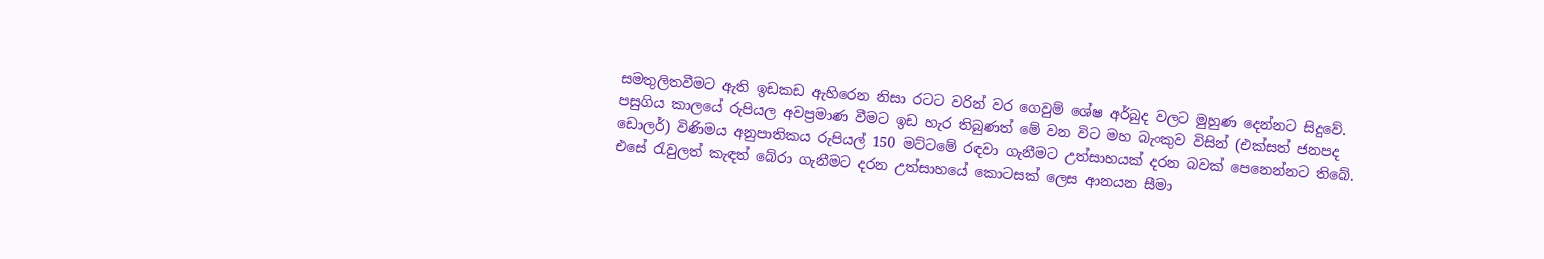සමතුලිතවීමට ඇති ඉඩකඩ ඇහිරෙන නිසා රටට වරින් වර ගෙවුම් ශේෂ අර්බුද වලට මුහුණ දෙන්නට සිදුවේ. පසුගිය කාලයේ රුපියල අවප්‍රමාණ වීමට ඉඩ හැර තිබුණත් මේ වන විට මහ බැංකුව විසින් (එක්සත් ජනපද ඩොලර්) විණිමය අනුපාතිකය රුපියල් 150 මට්ටමේ රඳවා ගැනීමට උත්සාහයක් දරන බවක් පෙනෙන්නට තිබේ. එසේ රැවුලත් කැඳත් බේරා ගැනීමට දරන උත්සාහයේ කොටසක් ලෙස ආනයන සීමා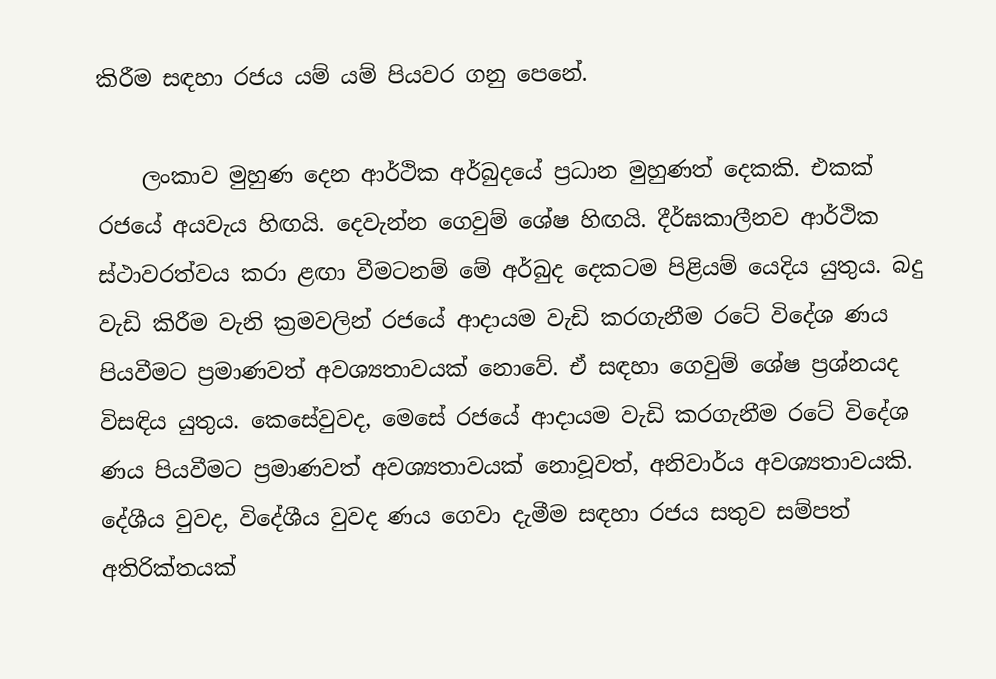කිරීම සඳහා රජය යම් යම් පියවර ගනු පෙනේ.

    ලංකාව මුහුණ දෙන ආර්ථික අර්බුදයේ ප්‍රධාන මුහුණත් දෙකකි. එකක් රජයේ අයවැය හිඟයි. දෙවැන්න ගෙවුම් ශේෂ හිඟයි. දීර්ඝකාලීනව ආර්ථික ස්ථාවරත්වය කරා ළඟා වීමටනම් මේ අර්බුද දෙකටම පිළියම් යෙදිය යුතුය. බදු වැඩි කිරීම වැනි ක්‍රමවලින් රජයේ ආදායම වැඩි කරගැනීම රටේ විදේශ ණය පියවීමට ප්‍රමාණවත් අවශ්‍යතාවයක් නොවේ. ඒ සඳහා ගෙවුම් ශේෂ ප්‍රශ්නයද විසඳිය යුතුය. කෙසේවුවද, මෙසේ රජයේ ආදායම වැඩි කරගැනීම රටේ විදේශ ණය පියවීමට ප්‍රමාණවත් අවශ්‍යතාවයක් නොවූවත්, අනිවාර්ය අවශ්‍යතාවයකි. දේශීය වුවද, විදේශීය වුවද ණය ගෙවා දැමීම සඳහා රජය සතුව සම්පත් අතිරික්තයක්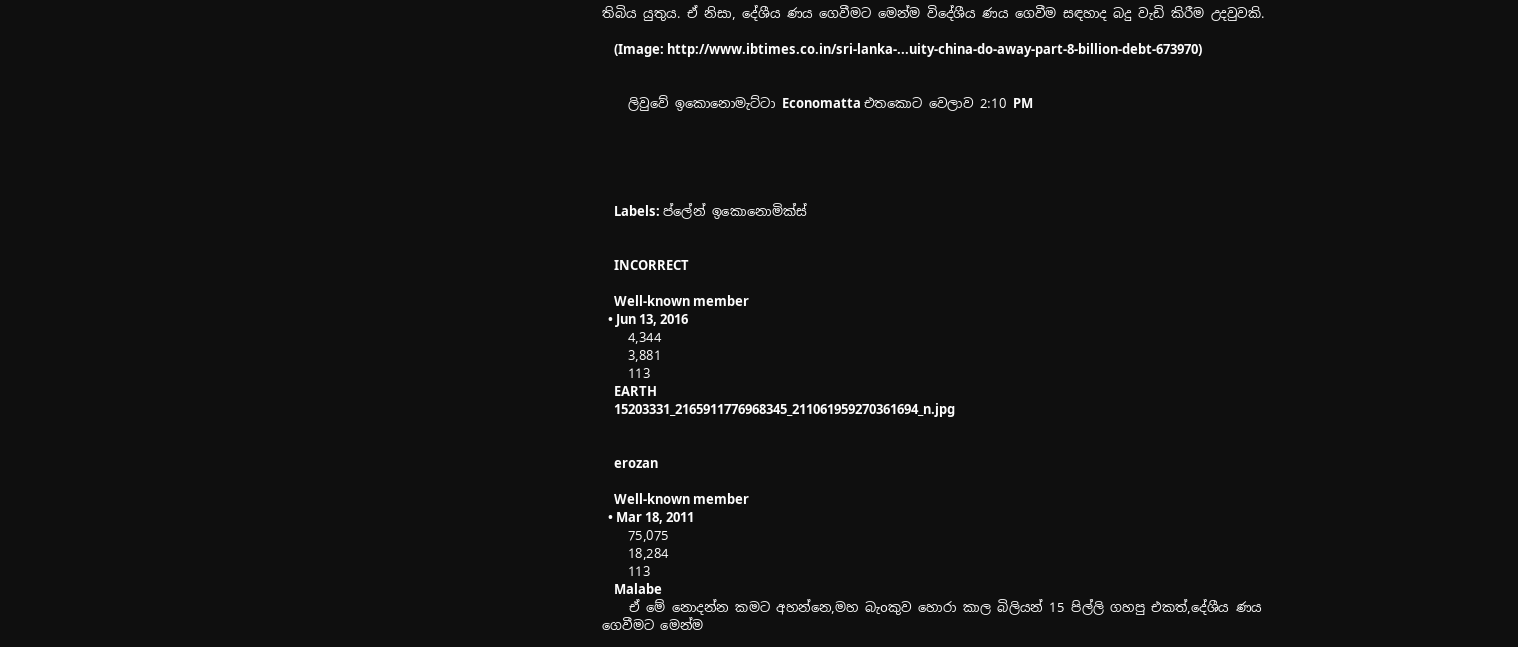තිබිය යුතුය. ඒ නිසා, දේශීය ණය ගෙවීමට මෙන්ම විදේශීය ණය ගෙවීම සඳහාද බදු වැඩි කිරීම උදවුවකි.

    (Image: http://www.ibtimes.co.in/sri-lanka-...uity-china-do-away-part-8-billion-debt-673970)


    ලිවුවේ ඉකොනොමැට්ටා Economatta එතකොට වෙලාව 2:10 PM





    Labels: ප්ලේන් ඉකොනොමික්ස්


    INCORRECT

    Well-known member
  • Jun 13, 2016
    4,344
    3,881
    113
    EARTH
    15203331_2165911776968345_211061959270361694_n.jpg


    erozan

    Well-known member
  • Mar 18, 2011
    75,075
    18,284
    113
    Malabe
    ඒ මේ නොදන්න කමට අහන්නෙ,මහ බැoකුව හොරා කාල බිලියන් 15 පිල්ලි ගහපු එකත්,දේශීය ණය ගෙවීමට මෙන්ම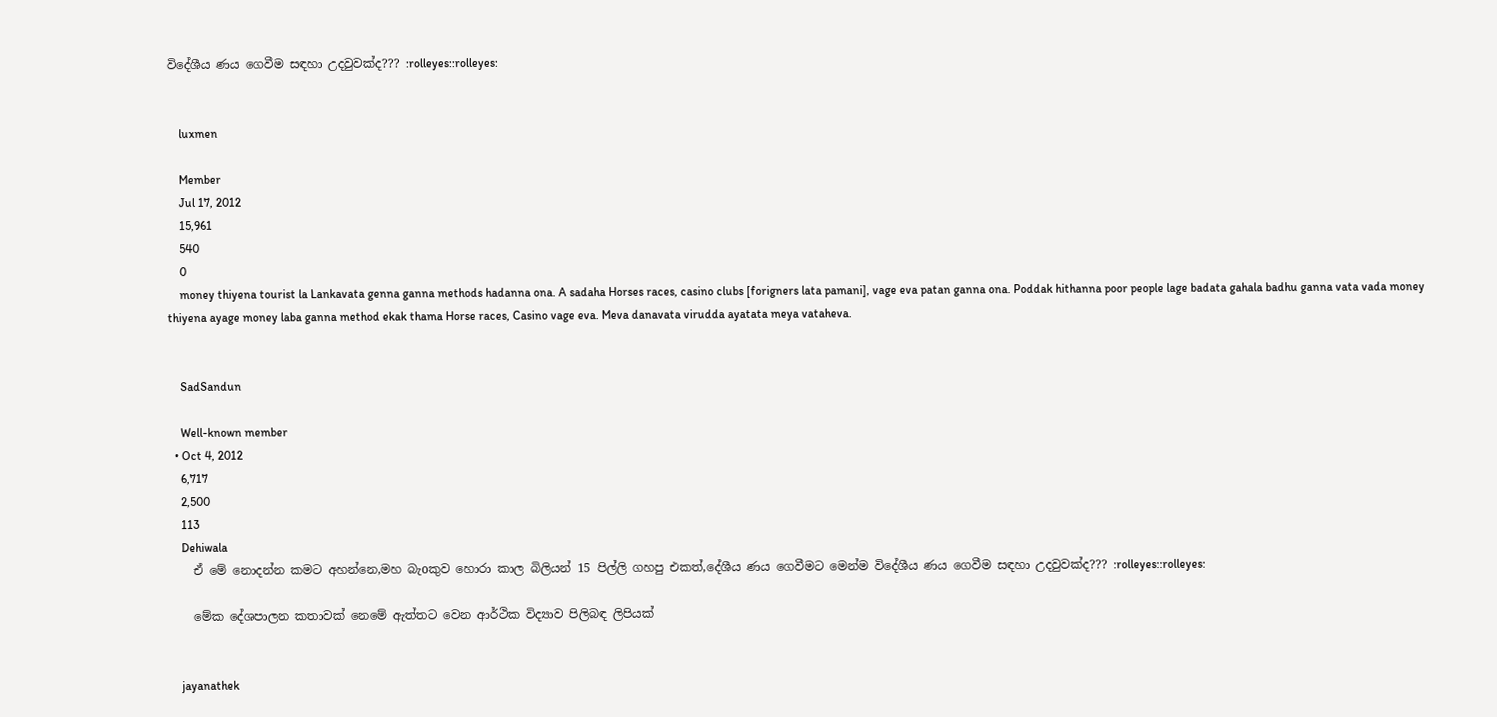විදේශීය ණය ගෙවීම සඳහා උදවුවක්ද??? :rolleyes::rolleyes:


    luxmen

    Member
    Jul 17, 2012
    15,961
    540
    0
    money thiyena tourist la Lankavata genna ganna methods hadanna ona. A sadaha Horses races, casino clubs [forigners lata pamani], vage eva patan ganna ona. Poddak hithanna poor people lage badata gahala badhu ganna vata vada money thiyena ayage money laba ganna method ekak thama Horse races, Casino vage eva. Meva danavata virudda ayatata meya vataheva.


    SadSandun

    Well-known member
  • Oct 4, 2012
    6,717
    2,500
    113
    Dehiwala
    ඒ මේ නොදන්න කමට අහන්නෙ,මහ බැoකුව හොරා කාල බිලියන් 15 පිල්ලි ගහපු එකත්,දේශීය ණය ගෙවීමට මෙන්ම විදේශීය ණය ගෙවීම සඳහා උදවුවක්ද??? :rolleyes::rolleyes:

    මේක දේශපාලන කතාවක් නෙමේ ඇත්තට වෙන ආර්ථික විද්‍යාව පිලිබඳ ලිපියක්


    jayanathek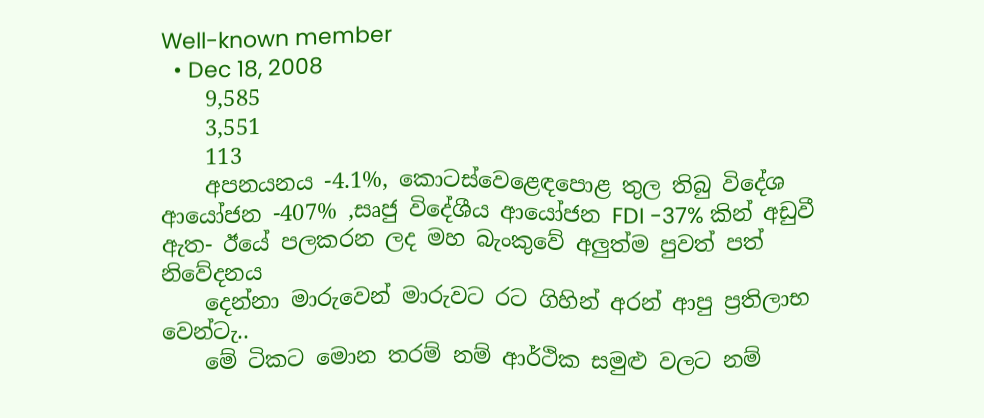Well-known member
  • Dec 18, 2008
    9,585
    3,551
    113
    අපනයනය -4.1%, කොටස්වෙළෙඳපොළ තුල තිබු විදේශ ආයෝජන -407% ,සෘජු විදේශීය ආයෝජන FDI -37% කින් අඩුවී ඇත- ඊයේ පලකරන ලද මහ බැංකුවේ අලුත්ම පුවත් පත් නිවේදනය
    දෙන්නා මාරුවෙන් මාරුවට රට ගිහින් අරන් ආපු ප්‍රතිලාභ වෙන්ටැ..
    මේ ටිකට මොන තරම් නම් ආර්ථික සමුළු වලට නම්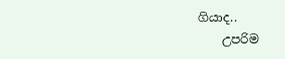ගියාද..
    උපරිම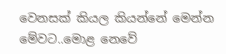වෙනසක් කියල කියන්නේ මෙන්න මේවට..මොළ නෙවේ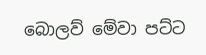බොලව් මේවා පට්ට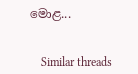මොළ...


    Similar threads